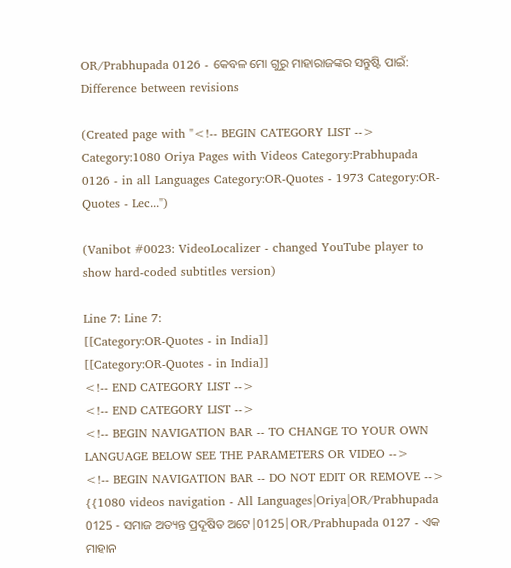OR/Prabhupada 0126 - କେବଳ ମୋ ଗୁରୁ ମାହାରାଜଙ୍କର ସନ୍ତୁଷ୍ଟି ପାଇଁ: Difference between revisions

(Created page with "<!-- BEGIN CATEGORY LIST --> Category:1080 Oriya Pages with Videos Category:Prabhupada 0126 - in all Languages Category:OR-Quotes - 1973 Category:OR-Quotes - Lec...")

(Vanibot #0023: VideoLocalizer - changed YouTube player to show hard-coded subtitles version)

Line 7: Line 7:
[[Category:OR-Quotes - in India]]
[[Category:OR-Quotes - in India]]
<!-- END CATEGORY LIST -->
<!-- END CATEGORY LIST -->
<!-- BEGIN NAVIGATION BAR -- TO CHANGE TO YOUR OWN LANGUAGE BELOW SEE THE PARAMETERS OR VIDEO -->
<!-- BEGIN NAVIGATION BAR -- DO NOT EDIT OR REMOVE -->
{{1080 videos navigation - All Languages|Oriya|OR/Prabhupada 0125 - ସମାଜ ଅତ୍ୟନ୍ତ ପ୍ରଦୂଷିତ ଅଟେ|0125|OR/Prabhupada 0127 - ଏକ ମାହାନ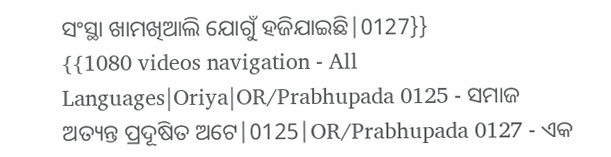ସଂସ୍ଥା ଖାମଖିଆଲି ଯୋଗୁଁ ହଜିଯାଇଛି|0127}}
{{1080 videos navigation - All Languages|Oriya|OR/Prabhupada 0125 - ସମାଜ ଅତ୍ୟନ୍ତ ପ୍ରଦୂଷିତ ଅଟେ|0125|OR/Prabhupada 0127 - ଏକ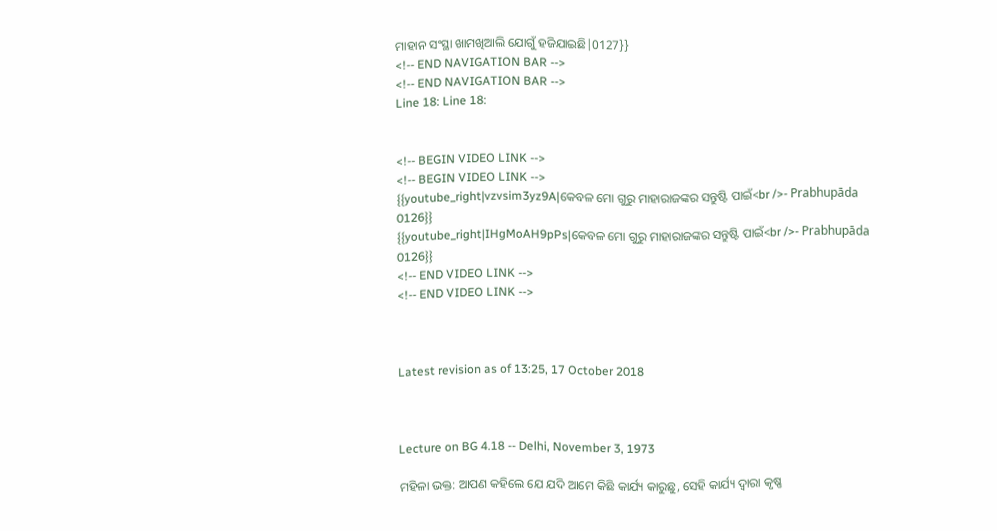ମାହାନ ସଂସ୍ଥା ଖାମଖିଆଲି ଯୋଗୁଁ ହଜିଯାଇଛି|0127}}
<!-- END NAVIGATION BAR -->
<!-- END NAVIGATION BAR -->
Line 18: Line 18:


<!-- BEGIN VIDEO LINK -->
<!-- BEGIN VIDEO LINK -->
{{youtube_right|vzvsim3yz9A|କେବଳ ମୋ ଗୁରୁ ମାହାରାଜଙ୍କର ସନ୍ତୁଷ୍ଟି ପାଇଁ<br />- Prabhupāda 0126}}
{{youtube_right|IHgMoAH9pPs|କେବଳ ମୋ ଗୁରୁ ମାହାରାଜଙ୍କର ସନ୍ତୁଷ୍ଟି ପାଇଁ<br />- Prabhupāda 0126}}
<!-- END VIDEO LINK -->
<!-- END VIDEO LINK -->



Latest revision as of 13:25, 17 October 2018



Lecture on BG 4.18 -- Delhi, November 3, 1973

ମହିଳା ଭକ୍ତ: ଆପଣ କହିଲେ ଯେ ଯଦି ଆମେ କିଛି କାର୍ଯ୍ୟ କାରୁଛୁ, ସେହି କାର୍ଯ୍ୟ ଦ୍ଵାରା କୃଷ୍ଣ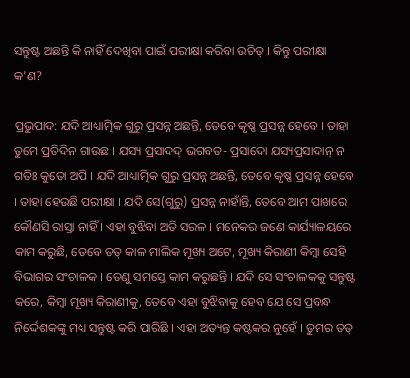ସନ୍ତୁଷ୍ଟ ଅଛନ୍ତି କି ନାହିଁ ଦେଖିବା ପାଇଁ ପରୀକ୍ଷା କରିବା ଉଚିତ୍ । କିନ୍ତୁ ପରୀକ୍ଷା କ'ଣ?

ପ୍ରଭୁପାଦ: ଯଦି ଆଧ୍ୟାତ୍ମିକ ଗୁରୁ ପ୍ରସନ୍ନ ଅଛନ୍ତି, ତେବେ କୃଷ୍ଣ ପ୍ରସନ୍ନ ହେବେ । ତାହା ତୁମେ ପ୍ରତିଦିନ ଗାଉଛ । ଯସ୍ୟ ପ୍ରସାଦଦ୍ ଭଗବତ- ପ୍ରସାଦୋ ଯସ୍ୟପ୍ରସାଦାନ୍ ନ ଗତିଃ କୁତୋ ଅପି । ଯଦି ଆଧ୍ୟାତ୍ମିକ ଗୁରୁ ପ୍ରସନ୍ନ ଅଛନ୍ତି, ତେବେ କୃଷ୍ଣ ପ୍ରସନ୍ନ ହେବେ । ତାହା ହେଉଛି ପରୀକ୍ଷା । ଯଦି ସେ(ଗୁରୁ) ପ୍ରସନ୍ନ ନାହାଁନ୍ତି, ତେବେ ଆମ ପାଖରେ କୌଣସି ରାସ୍ତା ନାହିଁ । ଏହା ବୁଝିବା ଅତି ସରଳ । ମନେକର ଜଣେ କାର୍ଯ୍ୟାଳୟରେ କାମ କରୁଛି, ତେବେ ତତ୍ କାଳ ମାଲିକ ମୂଖ୍ୟ ଅଟେ, ମୂଖ୍ୟ କିରାଣୀ କିମ୍ଵା ସେହି ବିଭାଗର ସଂଚାଳକ । ତେଣୁ ସମସ୍ତେ କାମ କରୁଛନ୍ତି । ଯଦି ସେ ସଂଚାଳକକୁ ସନ୍ତୁଷ୍ଟ କରେ, କିମ୍ଵା ମୂଖ୍ୟ କିରାଣୀକୁ, ତେବେ ଏହା ବୁଝିବାକୁ ହେବ ଯେ ସେ ପ୍ରବନ୍ଧ ନିର୍ଦ୍ଦେଶକଙ୍କୁ ମଧ୍ୟ ସନ୍ତୁଷ୍ଟ କରି ପାରିଛି । ଏହା ଅତ୍ୟନ୍ତ କଷ୍ଟକର ନୁହେଁ । ତୁମର ତତ୍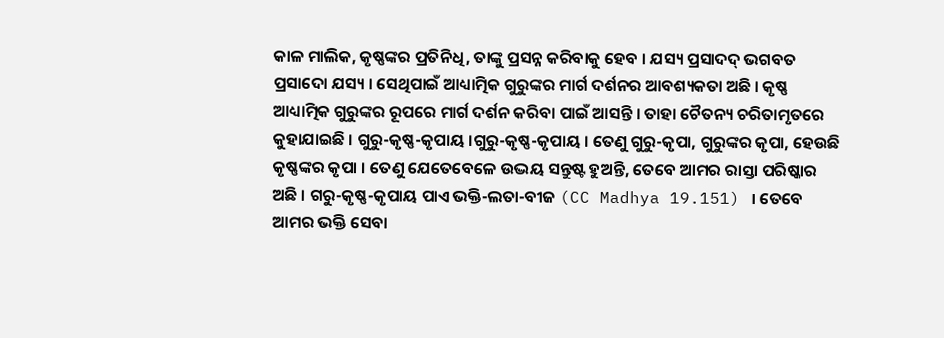କାଳ ମାଲିକ, କୃଷ୍ଣଙ୍କର ପ୍ରତିନିଧି, ତାଙ୍କୁ ପ୍ରସନ୍ନ କରିବାକୁ ହେବ । ଯସ୍ୟ ପ୍ରସାଦଦ୍ ଭଗବତ ପ୍ରସାଦୋ ଯସ୍ୟ । ସେଥିପାଇଁ ଆଧ୍ୟାତ୍ମିକ ଗୁରୁଙ୍କର ମାର୍ଗ ଦର୍ଶନର ଆବଶ୍ୟକତା ଅଛି । କୃଷ୍ଣ ଆଧ୍ୟାତ୍ମିକ ଗୁରୁଙ୍କର ରୂପରେ ମାର୍ଗ ଦର୍ଶନ କରିବା ପାଇଁ ଆସନ୍ତି । ତାହା ଚୈତନ୍ୟ ଚରିତାମୃତରେ କୁହାଯାଇଛି । ଗୁରୁ-କୃଷ୍ଣ-କୃପାୟ ।ଗୁରୁ-କୃଷ୍ଣ-କୃପାୟ । ତେଣୁ ଗୁରୁ-କୃପା, ଗୁରୁଙ୍କର କୃପା, ହେଉଛି କୃଷ୍ଣଙ୍କର କୃପା । ତେଣୁ ଯେତେବେଳେ ଉଦ୍ଭୟ ସନ୍ତୁଷ୍ଟ ହୁଅନ୍ତି, ତେବେ ଆମର ରାସ୍ତା ପରିଷ୍କାର ଅଛି । ଗରୁ-କୃଷ୍ଣ-କୃପାୟ ପାଏ ଭକ୍ତି-ଲତା-ବୀଜ (CC Madhya 19.151) । ତେବେ ଆମର ଭକ୍ତି ସେବା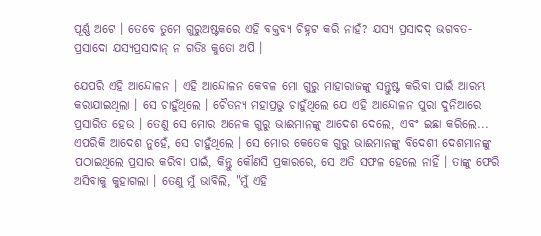ପୂର୍ଣ୍ଣ ଅଟେ । ତେବେ ତୁମେ ଗୁରୁଅଷ୍ଟକରେ ଏହି ବକ୍ତବ୍ୟ ଚିହ୍ନଟ କରି ନାହଁ? ଯସ୍ୟ ପ୍ରସାଦଦ୍ ଭଗବତ- ପ୍ରସାଦୋ ଯସ୍ୟପ୍ରସାଦାନ୍ ନ ଗତିଃ କୁତୋ ଅପି ।

ଯେପରି ଏହି ଆନ୍ଦୋଳନ । ଏହି ଆନ୍ଦୋଳନ କେବଳ ମୋ ଗୁରୁ ମାହାରାଜଙ୍କୁ ସନ୍ତୁଷ୍ଟ କରିବା ପାଇଁ ଆରମ୍ଭ କରାଯାଇଥିଲା । ସେ ଚାହୁଁଥିଲେ । ଚୈତନ୍ୟ ମହାପ୍ରଭୁ ଚାହୁଁଥିଲେ ଯେ ଏହି ଆନ୍ଦୋଳନ ପୁରା ଦୁନିଆରେ ପ୍ରସାରିତ ହେଉ । ତେଣୁ ସେ ମୋର ଅନେକ ଗୁରୁ ଭାଈମାନଙ୍କୁ ଆଦେଶ ଦେଲେ, ଏବଂ ଇଛା କରିଲେ... ଏପରିକି ଆଦେଶ ନୁହେଁ, ସେ ଚାହୁଁଥିଲେ । ସେ ମୋର କେତେକ ଗୁରୁ ଭାଈମାନଙ୍କୁ ବିଦେଶୀ ଦେଶମାନଙ୍କୁ ପଠାଇଥିଲେ ପ୍ରସାର କରିବା ପାଇଁ, କିନ୍ତୁ କୌଣସି ପ୍ରକାରରେ, ସେ ଅତି ସଫଳ ହେଲେ ନାହିଁ । ତାଙ୍କୁ ଫେରି ଅସିବାକୁ କୁହାଗଲା । ତେଣୁ ମୁଁ ଭାବିଲି, "ମୁଁ ଏହି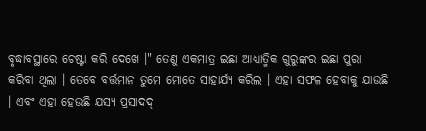ବୃଦ୍ଧାବସ୍ଥାରେ ଚେଷ୍ଟା କରି ଦେଖେ ।" ତେଣୁ ଏକମାତ୍ର ଇଛା ଆଧ୍ୟାତ୍ମିକ ଗୁରୁଙ୍କର ଇଛା ପୁରା କରିବା ଥିଲା । ତେବେ ବର୍ତ୍ତମାନ ତୁମେ ମୋତେ ସାହାର୍ଯ୍ୟ କରିଲ । ଏହା ସଫଳ ହେବାକୁ ଯାଉଛି । ଏବଂ ଏହା ହେଉଛି ଯସ୍ୟ ପ୍ରସାଦଦ୍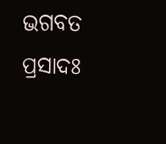ଭଗବତ ପ୍ରସାଦଃ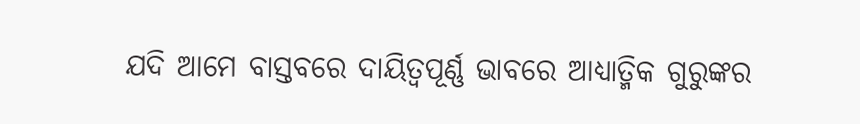ଯଦି ଆମେ ବାସ୍ତବରେ ଦାୟିତ୍ଵପୂର୍ଣ୍ଣ ଭାବରେ ଆଧ୍ୟାତ୍ମିକ ଗୁରୁଙ୍କର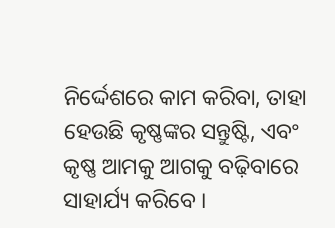ନିର୍ଦ୍ଦେଶରେ କାମ କରିବା, ତାହା ହେଉଛି କୃଷ୍ଣଙ୍କର ସନ୍ତୁଷ୍ଟି, ଏବଂ କୃଷ୍ଣ ଆମକୁ ଆଗକୁ ବଢ଼ିବାରେ ସାହାର୍ଯ୍ୟ କରିବେ ।